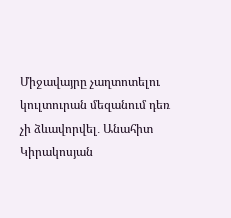Միջավայրը չաղտոտելու կուլտուրան մեզանում դեռ չի ձևավորվել․ Անահիտ Կիրակոսյան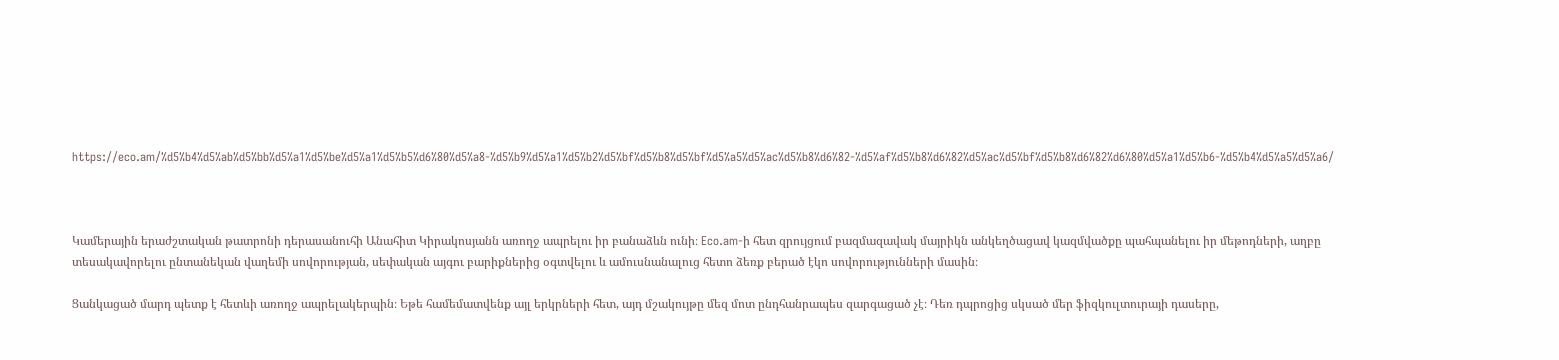https://eco.am/%d5%b4%d5%ab%d5%bb%d5%a1%d5%be%d5%a1%d5%b5%d6%80%d5%a8-%d5%b9%d5%a1%d5%b2%d5%bf%d5%b8%d5%bf%d5%a5%d5%ac%d5%b8%d6%82-%d5%af%d5%b8%d6%82%d5%ac%d5%bf%d5%b8%d6%82%d6%80%d5%a1%d5%b6-%d5%b4%d5%a5%d5%a6/



Կամերային երաժշտական թատրոնի դերասանուհի Անահիտ Կիրակոսյանն առողջ ապրելու իր բանաձևն ունի։ Eco.am-ի հետ զրույցում բազմազավակ մայրիկն անկեղծացավ կազմվածքը պահպանելու իր մեթոդների, աղբը տեսակավորելու ընտանեկան վաղեմի սովորության, սեփական այգու բարիքներից օգտվելու և ամուսնանալուց հետո ձեռք բերած էկո սովորությունների մասին։

Ցանկացած մարդ պետք է հետևի առողջ ապրելակերպին։ Եթե համեմատվենք այլ երկրների հետ, այդ մշակույթը մեզ մոտ ընդհանրապես զարգացած չէ։ Դեռ դպրոցից սկսած մեր ֆիզկուլտուրայի դասերը,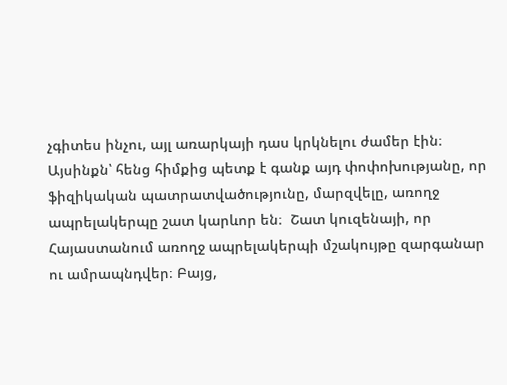չգիտես ինչու, այլ առարկայի դաս կրկնելու ժամեր էին։ Այսինքն՝ հենց հիմքից պետք է գանք այդ փոփոխությանը, որ ֆիզիկական պատրատվածությունը, մարզվելը, առողջ ապրելակերպը շատ կարևոր են։  Շատ կուզենայի, որ Հայաստանում առողջ ապրելակերպի մշակույթը զարգանար ու ամրապնդվեր։ Բայց,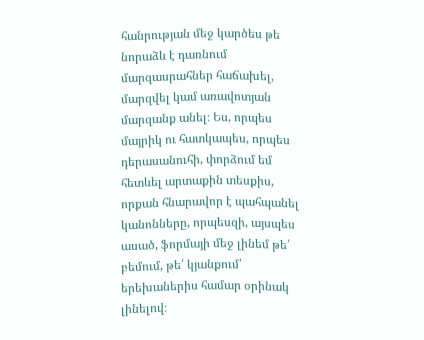հանրության մեջ կարծես թե նորաձև է դառնում մարզասրահներ հաճախել, մարզվել կամ առավոտյան մարզանք անել։ Ես, որպես մայրիկ ու հատկապես, որպես դերասանուհի, փորձում եմ հետևել արտաքին տեսքիս, որքան հնարավոր է պահպանել կանոնները, որպեսզի, այսպես ասած, ֆորմայի մեջ լինեմ թե՛ բեմում, թե՛ կյանքում՝ երեխաներիս համար օրինակ լինելով։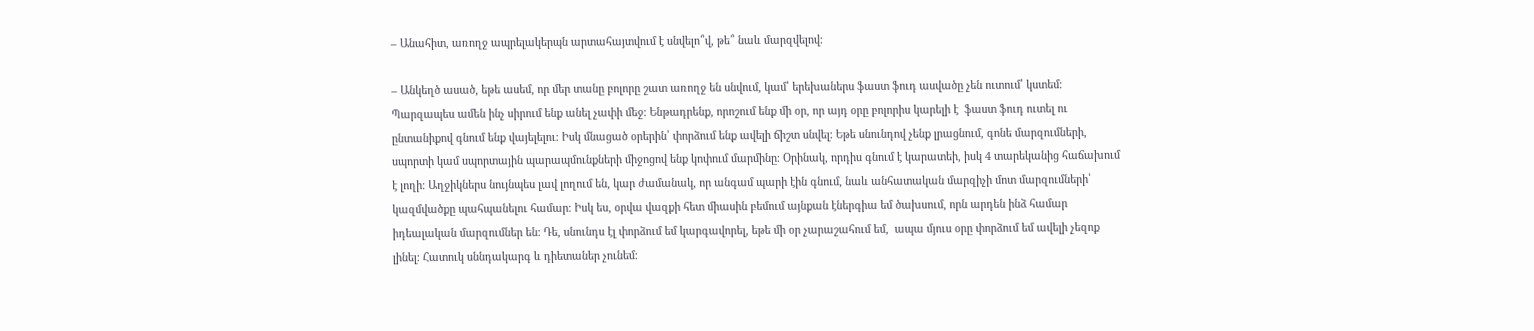– Անահիտ, առողջ ապրելակերպն արտահայտվում է սնվելո՞վ, թե՞ նաև մարզվելով։

– Անկեղծ ասած, եթե ասեմ, որ մեր տանը բոլորը շատ առողջ են սնվում, կամ՝ երեխաներս ֆաստ ֆուդ ասվածը չեն ուտում՝ կստեմ։ Պարզապես ամեն ինչ սիրում ենք անել չափի մեջ։ Ենթադրենք, որոշում ենք մի օր, որ այդ օրը բոլորիս կարելի է  ֆաստ ֆուդ ուտել ու ընտանիքով գնում ենք վայելելու։ Իսկ մնացած օրերին՝ փորձում ենք ավելի ճիշտ սնվել։ Եթե սնունդով չենք լրացնում, գոնե մարզումների, սպորտի կամ սպորտային պարապմունքների միջոցով ենք կոփում մարմինը։ Օրինակ, որդիս գնում է կարատեի, իսկ 4 տարեկանից հաճախում է լողի։ Աղջիկներս նույնպես լավ լողում են, կար ժամանակ, որ անգամ պարի էին գնում, նաև անհատական մարզիչի մոտ մարզումների՝ կազմվածքը պահպանելու համար։ Իսկ ես, օրվա վազքի հետ միասին բեմում այնքան էներգիա եմ ծախսում, որն արդեն ինձ համար իդեալական մարզումներ են։ Դե, սնունդս էլ փորձում եմ կարգավորել, եթե մի օր չարաշահում եմ,  ապա մյուս օրը փորձում եմ ավելի չեզոք լինել։ Հատուկ սննդակարգ և դիետաներ չունեմ։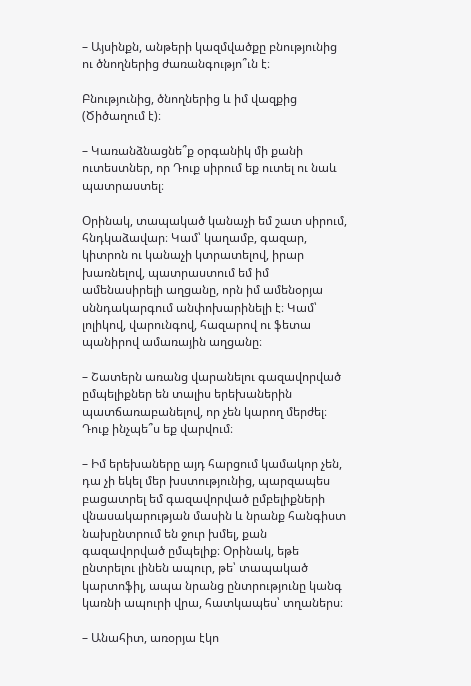– Այսինքն, անթերի կազմվածքը բնությունից ու ծնողներից ժառանգությո՞ւն է։

Բնությունից, ծնողներից և իմ վազքից (Ծիծաղում է)։

– Կառանձնացնե՞ք օրգանիկ մի քանի ուտեստներ, որ Դուք սիրում եք ուտել ու նաև պատրաստել։

Օրինակ, տապակած կանաչի եմ շատ սիրում, հնդկաձավար։ Կամ՝ կաղամբ, գազար, կիտրոն ու կանաչի կտրատելով, իրար խառնելով, պատրաստում եմ իմ ամենասիրելի աղցանը, որն իմ ամենօրյա սննդակարգում անփոխարինելի է։ Կամ՝ լոլիկով, վարունգով, հազարով ու ֆետա պանիրով ամառային աղցանը։

– Շատերն առանց վարանելու գազավորված ըմպելիքներ են տալիս երեխաներին պատճառաբանելով, որ չեն կարող մերժել։ Դուք ինչպե՞ս եք վարվում։

– Իմ երեխաները այդ հարցում կամակոր չեն, դա չի եկել մեր խստությունից, պարզապես բացատրել եմ գազավորված ըմբելիքների վնասակարության մասին և նրանք հանգիստ նախընտրում են ջուր խմել, քան գազավորված ըմպելիք։ Օրինակ, եթե ընտրելու լինեն ապուր, թե՝ տապակած կարտոֆիլ, ապա նրանց ընտրությունը կանգ կառնի ապուրի վրա, հատկապես՝ տղաներս։

– Անահիտ, առօրյա էկո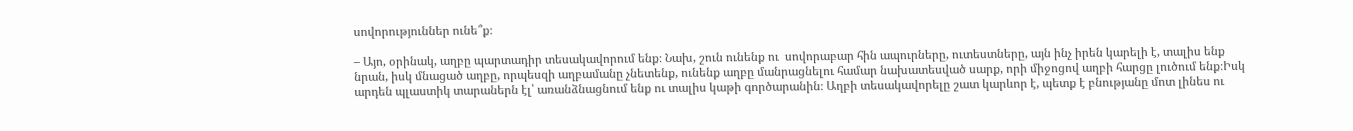սովորություններ ունե՞ք։

– Այո, օրինակ, աղբը պարտադիր տեսակավորում ենք։ Նախ, շուն ունենք ու  սովորաբար հին ապուրները, ուտեստները, այն ինչ իրեն կարելի է, տալիս ենք նրան, իսկ մնացած աղբը, որպեսզի աղբամանը չնետենք, ունենք աղբը մանրացնելու համար նախատեսված սարք, որի միջոցով աղբի հարցը լուծում ենք։Իսկ արդեն պլաստիկ տարաներն էլ՝ առանձնացնում ենք ու տալիս կաթի գործարանին։ Աղբի տեսակավորելը շատ կարևոր է, պետք է բնությանը մոտ լինես ու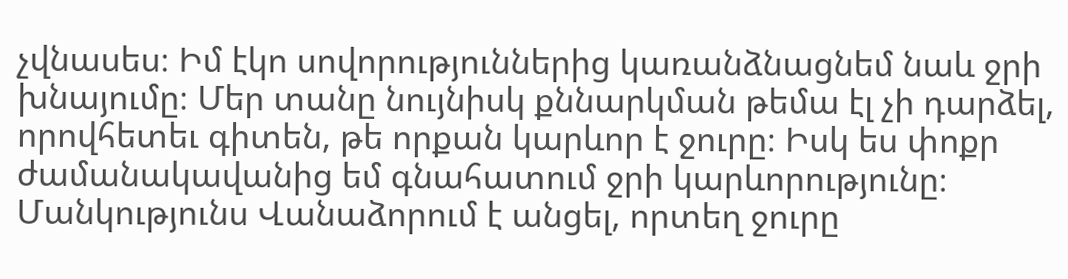չվնասես։ Իմ էկո սովորություններից կառանձնացնեմ նաև ջրի խնայումը։ Մեր տանը նույնիսկ քննարկման թեմա էլ չի դարձել, որովհետեւ գիտեն, թե որքան կարևոր է ջուրը։ Իսկ ես փոքր ժամանակավանից եմ գնահատում ջրի կարևորությունը։ Մանկությունս Վանաձորում է անցել, որտեղ ջուրը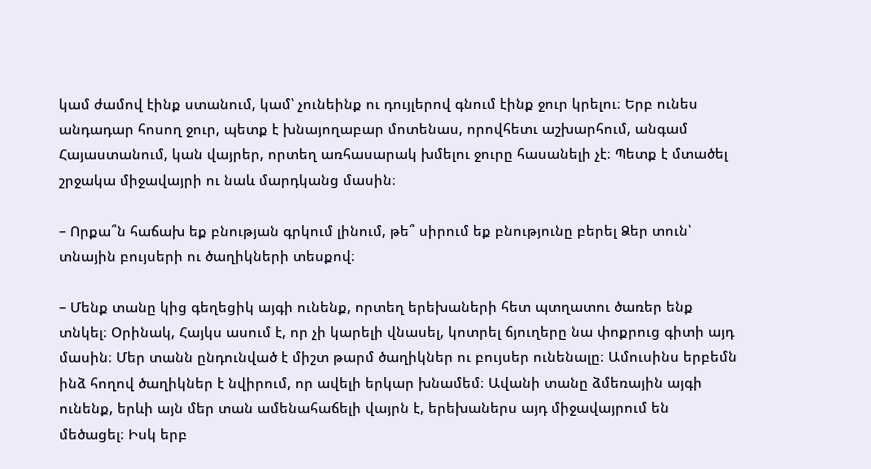կամ ժամով էինք ստանում, կամ՝ չունեինք ու դույլերով գնում էինք ջուր կրելու։ Երբ ունես անդադար հոսող ջուր, պետք է խնայողաբար մոտենաս, որովհետւ աշխարհում, անգամ Հայաստանում, կան վայրեր, որտեղ առհասարակ խմելու ջուրը հասանելի չէ։ Պետք է մտածել շրջակա միջավայրի ու նաև մարդկանց մասին։

– Որքա՞ն հաճախ եք բնության գրկում լինում, թե՞ սիրում եք բնությունը բերել Ձեր տուն՝ տնային բույսերի ու ծաղիկների տեսքով։

– Մենք տանը կից գեղեցիկ այգի ունենք, որտեղ երեխաների հետ պտղատու ծառեր ենք տնկել։ Օրինակ, Հայկս ասում է, որ չի կարելի վնասել, կոտրել ճյուղերը նա փոքրուց գիտի այդ մասին։ Մեր տանն ընդունված է միշտ թարմ ծաղիկներ ու բույսեր ունենալը։ Ամուսինս երբեմն ինձ հողով ծաղիկներ է նվիրում, որ ավելի երկար խնամեմ։ Ավանի տանը ձմեռային այգի ունենք, երևի այն մեր տան ամենահաճելի վայրն է, երեխաներս այդ միջավայրում են մեծացել։ Իսկ երբ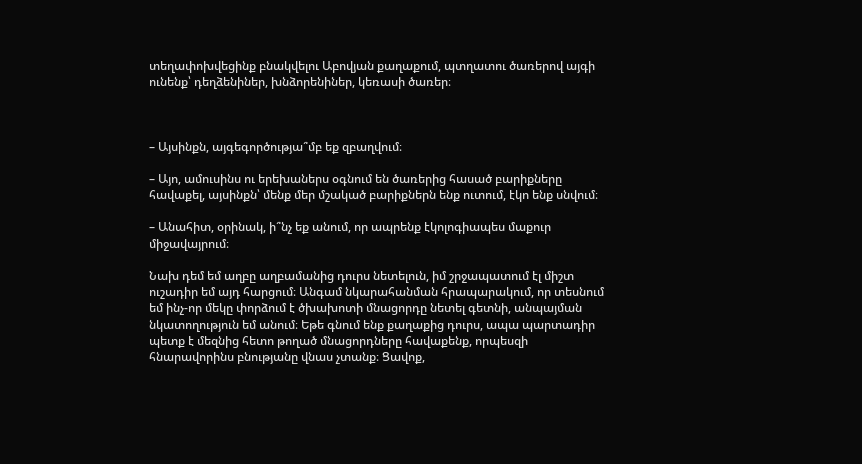տեղափոխվեցինք բնակվելու Աբովյան քաղաքում, պտղատու ծառերով այգի ունենք՝ դեղձենիներ, խնձորենիներ, կեռասի ծառեր։



– Այսինքն, այգեգործությա՞մբ եք զբաղվում։

– Այո, ամուսինս ու երեխաներս օգնում են ծառերից հասած բարիքները հավաքել, այսինքն՝ մենք մեր մշակած բարիքներն ենք ուտում, էկո ենք սնվում։

– Անահիտ, օրինակ, ի՞նչ եք անում, որ ապրենք էկոլոգիապես մաքուր միջավայրում։

Նախ դեմ եմ աղբը աղբամանից դուրս նետելուն, իմ շրջապատում էլ միշտ ուշադիր եմ այդ հարցում։ Անգամ նկարահանման հրապարակում, որ տեսնում եմ ինչ-որ մեկը փորձում է ծխախոտի մնացորդը նետել գետնի, անպայման նկատողություն եմ անում։ Եթե գնում ենք քաղաքից դուրս, ապա պարտադիր պետք է մեզնից հետո թողած մնացորդները հավաքենք, որպեսզի հնարավորինս բնությանը վնաս չտանք։ Ցավոք,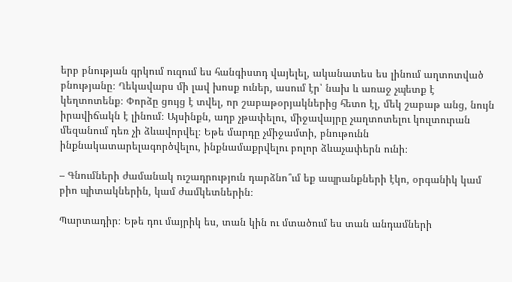երբ բնության գրկում ուզում ես հանգիստդ վայելել, ականատես ես լինում աղտոտված բնությանը։ Ղեկավարս մի լավ խոսք ուներ, ասում էր՝ նախ և առաջ չպետք է կեղտոտենք։ Փորձը ցույց է տվել, որ շաբաթօրյակներից հետո էլ, մեկ շաբաթ անց, նույն իրավիճակն է լինում։ Այսինքն, աղբ չթափելու, միջավայրը չաղտոտելու կուլտուրան մեզանում դեռ չի ձևավորվել։ Եթե մարդը չմիջամտի, բնութունն ինքնակատարելագործվելու, ինքնամաքրվելու բոլոր ձևաչափերն ունի։

– Գնումների ժամանակ ուշադրություն դարձնո՞ւմ եք ապրանքների էկո, օրգանիկ կամ բիո պիտակներին, կամ ժամկետներին։

Պարտադիր։ Եթե դու մայրիկ ես, տան կին ու մտածում ես տան անդամների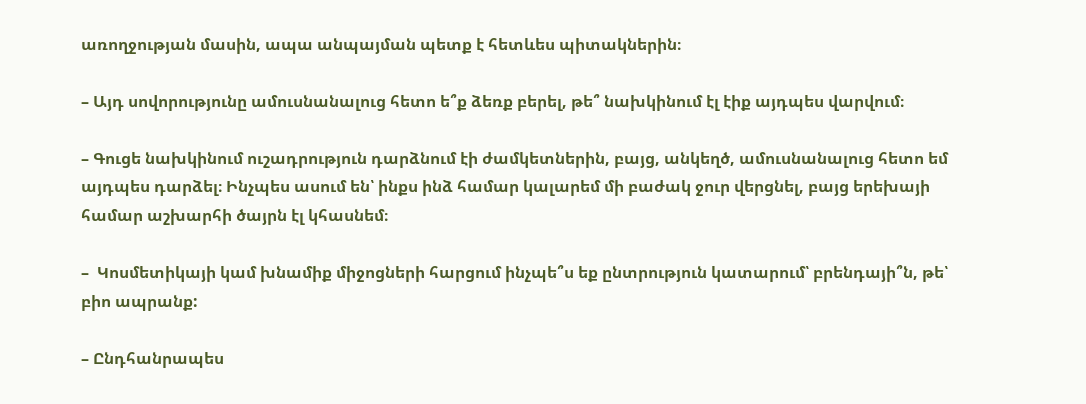առողջության մասին, ապա անպայման պետք է հետևես պիտակներին։

– Այդ սովորությունը ամուսնանալուց հետո ե՞ք ձեռք բերել, թե՞ նախկինում էլ էիք այդպես վարվում։

– Գուցե նախկինում ուշադրություն դարձնում էի ժամկետներին, բայց, անկեղծ, ամուսնանալուց հետո եմ այդպես դարձել։ Ինչպես ասում են՝ ինքս ինձ համար կալարեմ մի բաժակ ջուր վերցնել, բայց երեխայի համար աշխարհի ծայրն էլ կհասնեմ։

–  Կոսմետիկայի կամ խնամիք միջոցների հարցում ինչպե՞ս եք ընտրություն կատարում՝ բրենդայի՞ն, թե՝ բիո ապրանք:

– Ընդհանրապես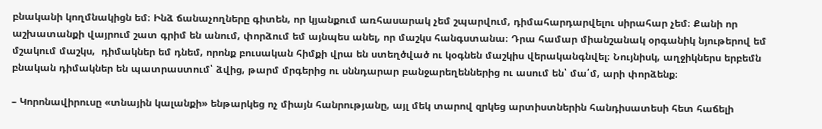բնականի կողմնակիցն եմ։ Ինձ ճանաչողները գիտեն, որ կյանքում առհասարակ չեմ շպարվում, դիմահարդարվելու սիրահար չեմ։ Քանի որ աշխատանքի վայրում շատ գրիմ են անում, փորձում եմ այնպես անել, որ մաշկս հանգստանա։ Դրա համար միանշանակ օրգանիկ նյութերով եմ մշակում մաշկս,  դիմակներ եմ դնեմ, որոնք բուսական հիմքի վրա են ստեղծված ու կօգնեն մաշկիս վերականգնվել։ Նույնիսկ, աղջիկներս երբեմն բնական դիմակներ են պատրաստում՝ ձվից, թարմ մրգերից ու սննդարար բանջարեղեններից ու ասում են՝ մա՛մ, արի փորձենք։

– Կորոնավիրուսը «տնային կալանքի» ենթարկեց ոչ միայն հանրությանը, այլ մեկ տարով զրկեց արտիստներին հանդիսատեսի հետ հաճելի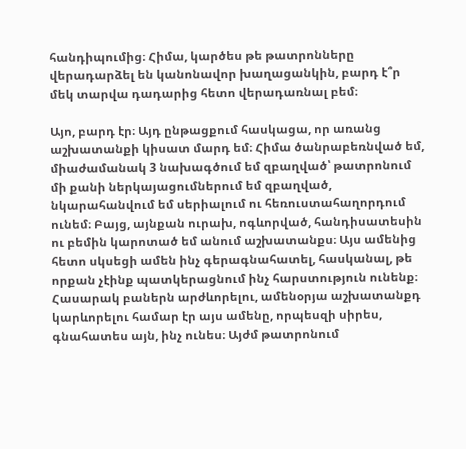հանդիպումից։ Հիմա, կարծես թե թատրոնները վերադարձել են կանոնավոր խաղացանկին, բարդ է՞ր մեկ տարվա դադարից հետո վերադառնալ բեմ։

Այո, բարդ էր։ Այդ ընթացքում հասկացա, որ առանց աշխատանքի կիսատ մարդ եմ։ Հիմա ծանրաբեռնված եմ, միաժամանակ 3 նախագծում եմ զբաղված՝ թատրոնում մի քանի ներկայացումներում եմ զբաղված, նկարահանվում եմ սերիալում ու հեռուստահաղորդում ունեմ։ Բայց, այնքան ուրախ, ոգևորված, հանդիսատեսին ու բեմին կարոտած եմ անում աշխատանքս։ Այս ամենից հետո սկսեցի ամեն ինչ գերագնահատել, հասկանալ, թե որքան չէինք պատկերացնում ինչ հարստություն ունենք։ Հասարակ բաներն արժևորելու, ամենօրյա աշխատանքդ կարևորելու համար էր այս ամենը, որպեսզի սիրես, գնահատես այն, ինչ ունես։ Այժմ թատրոնում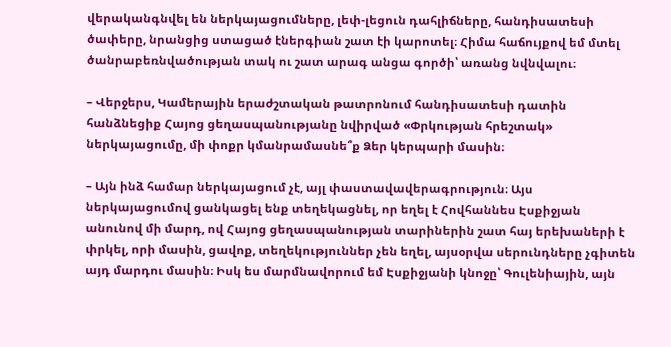վերականգնվել են ներկայացումները, լեփ-լեցուն դահլիճները, հանդիսատեսի ծափերը, նրանցից ստացած էներգիան շատ էի կարոտել։ Հիմա հաճույքով եմ մտել ծանրաբեռնվածության տակ ու շատ արագ անցա գործի՝ առանց նվնվալու։

– Վերջերս, Կամերային երաժշտական թատրոնում հանդիսատեսի դատին հանձնեցիք Հայոց ցեղասպանությանը նվիրված «Փրկության հրեշտակ» ներկայացումը, մի փոքր կմանրամասնե՞ք Ձեր կերպարի մասին։

– Այն ինձ համար ներկայացում չէ, այլ փաստավավերագրություն։ Այս ներկայացումով ցանկացել ենք տեղեկացնել, որ եղել է Հովհաննես Էսքիջյան անունով մի մարդ, ով Հայոց ցեղասպանության տարիներին շատ հայ երեխաների է փրկել, որի մասին, ցավոք, տեղեկություններ չեն եղել, այսօրվա սերունդները չգիտեն այդ մարդու մասին։ Իսկ ես մարմնավորում եմ Էսքիջյանի կնոջը՝ Գուլենիային, այն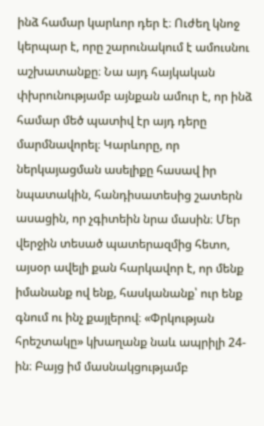ինձ համար կարևոր դեր է։ Ուժեղ կնոջ կերպար է, որը շարունակում է ամուսնու աշխատանքը։ Նա այդ հայկական փխրունությամբ այնքան ամուր է, որ ինձ համար մեծ պատիվ էր այդ դերը մարմնավորել։ Կարևորը, որ ներկայացման ասելիքը հասավ իր նպատակին, հանդիսատեսից շատերն ասացին, որ չգիտեին նրա մասին։ Մեր վերջին տեսած պատերազմից հետո, այսօր ավելի քան հարկավոր է, որ մենք իմանանք ով ենք, հասկանանք՝ ուր ենք գնում ու ինչ քայլերով։ «Փրկության հրեշտակը» կխաղանք նաև ապրիլի 24-ին։ Բայց իմ մասնակցությամբ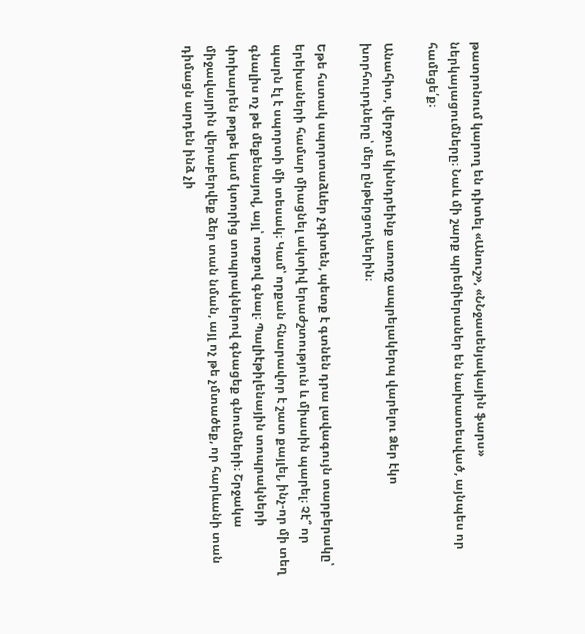թատրոնում կարող են դիտել «Անուշ», «ՆՆջասենյակային ֆարս» ներկայացումները։ Նաև մի շարք պրեմիերաներ են նախատեսված, այնպես որ համեցե՛ք։

Անահիտ, վերջում կխնդրեինք առողջ ապրելակերպ վարելու Ձեր էկո խորհուրդները՝ մեր ընթերցողներին։

Եթե հստակ սպորտաձևեր չգիտեն, պետք է գտնեն դրա լավագույն տարբերակը՝ երեխաների համար միացնել ակտիվ երաժշտություն և միասին պարել։ Չէ՞ որ պարն էլ է սպորտի մի տեսակ։ Կամ՝ որքան հնարավոր է շատ քայլել, ինչ-որ մի տեղ գնալիս ոչ թե մեքենայով, այլ՝ ոտքով գնալ։ Պալիէթիլենային տոպրակների փոխարեն թղթե կամ կտորից տոպրակներով գնացեք գնումների։ Շրջակա միջավայրին վերաբերվեք ձեր տան նման, այլ ոչ թե չմտածեք, որ հարևանի տան դիմացն արդեն ինձ չի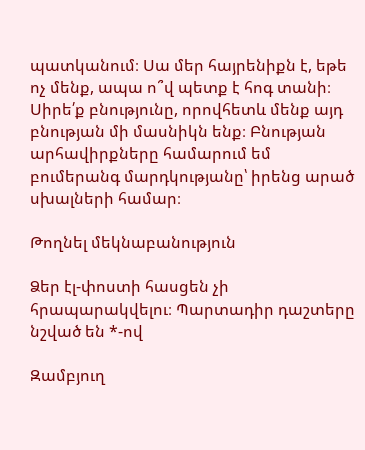պատկանում։ Սա մեր հայրենիքն է, եթե ոչ մենք, ապա ո՞վ պետք է հոգ տանի։ Սիրե՛ք բնությունը, որովհետև մենք այդ բնության մի մասնիկն ենք։ Բնության արհավիրքները համարում եմ բումերանգ մարդկությանը՝ իրենց արած սխալների համար։

Թողնել մեկնաբանություն

Ձեր էլ-փոստի հասցեն չի հրապարակվելու։ Պարտադիր դաշտերը նշված են *-ով

Զամբյուղ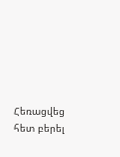Հեռացվեց հետ բերել